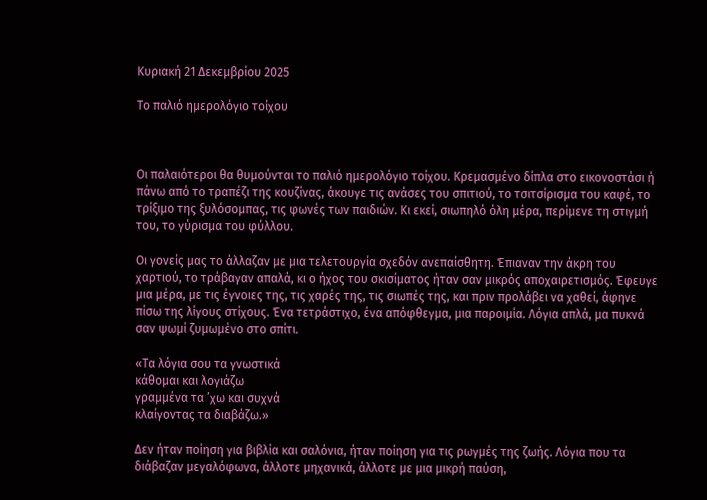Κυριακή 21 Δεκεμβρίου 2025

Το παλιό ημερολόγιο τοίχου



Οι παλαιότεροι θα θυμούνται το παλιό ημερολόγιο τοίχου. Κρεμασμένο δίπλα στο εικονοστάσι ή πάνω από το τραπέζι της κουζίνας, άκουγε τις ανάσες του σπιτιού, το τσιτσίρισμα του καφέ, το τρίξιμο της ξυλόσομπας, τις φωνές των παιδιών. Κι εκεί, σιωπηλό όλη μέρα, περίμενε τη στιγμή του, το γύρισμα του φύλλου.

Οι γονείς μας το άλλαζαν με μια τελετουργία σχεδόν ανεπαίσθητη. Έπιαναν την άκρη του χαρτιού, το τράβαγαν απαλά, κι ο ήχος του σκισίματος ήταν σαν μικρός αποχαιρετισμός. Έφευγε μια μέρα, με τις έγνοιες της, τις χαρές της, τις σιωπές της, και πριν προλάβει να χαθεί, άφηνε πίσω της λίγους στίχους. Ένα τετράστιχο, ένα απόφθεγμα, μια παροιμία. Λόγια απλά, μα πυκνά σαν ψωμί ζυμωμένο στο σπίτι.

«Τα λόγια σου τα γνωστικά
κάθομαι και λογιάζω
γραμμένα τα ’χω και συχνά
κλαίγοντας τα διαβάζω.»

Δεν ήταν ποίηση για βιβλία και σαλόνια, ήταν ποίηση για τις ρωγμές της ζωής. Λόγια που τα διάβαζαν μεγαλόφωνα, άλλοτε μηχανικά, άλλοτε με μια μικρή παύση,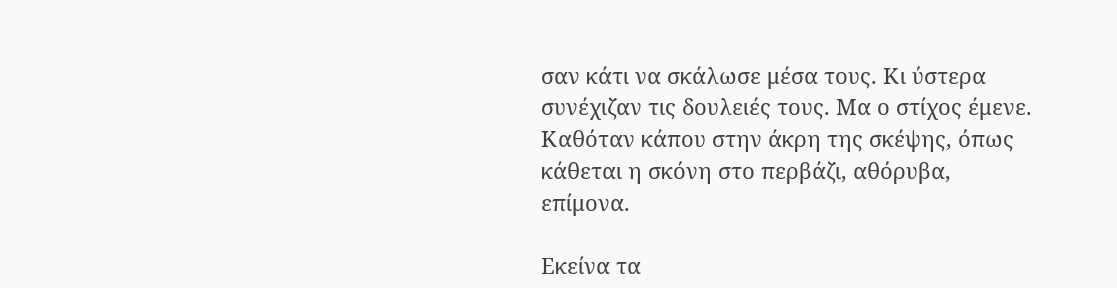σαν κάτι να σκάλωσε μέσα τους. Κι ύστερα συνέχιζαν τις δουλειές τους. Μα ο στίχος έμενε. Καθόταν κάπου στην άκρη της σκέψης, όπως κάθεται η σκόνη στο περβάζι, αθόρυβα, επίμονα.

Εκείνα τα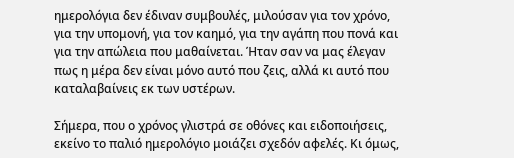ημερολόγια δεν έδιναν συμβουλές, μιλούσαν για τον χρόνο, για την υπομονή, για τον καημό, για την αγάπη που πονά και για την απώλεια που μαθαίνεται. Ήταν σαν να μας έλεγαν πως η μέρα δεν είναι μόνο αυτό που ζεις, αλλά κι αυτό που καταλαβαίνεις εκ των υστέρων.

Σήμερα, που ο χρόνος γλιστρά σε οθόνες και ειδοποιήσεις, εκείνο το παλιό ημερολόγιο μοιάζει σχεδόν αφελές. Κι όμως,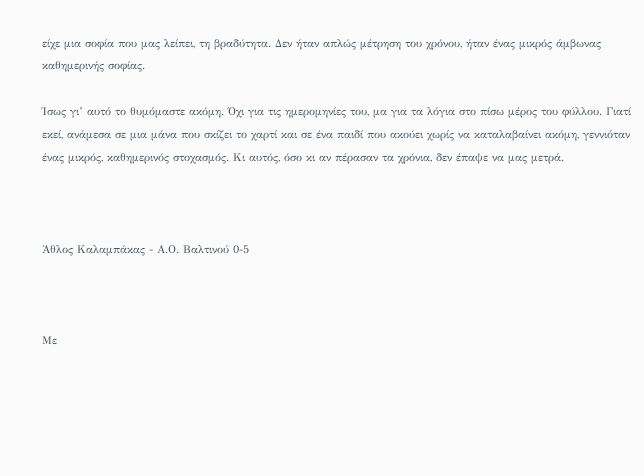είχε μια σοφία που μας λείπει, τη βραδύτητα. Δεν ήταν απλώς μέτρηση του χρόνου, ήταν ένας μικρός άμβωνας καθημερινής σοφίας.

Ίσως γι’ αυτό το θυμόμαστε ακόμη. Όχι για τις ημερομηνίες του, μα για τα λόγια στο πίσω μέρος του φύλλου. Γιατί εκεί, ανάμεσα σε μια μάνα που σκίζει το χαρτί και σε ένα παιδί που ακούει χωρίς να καταλαβαίνει ακόμη, γεννιόταν ένας μικρός, καθημερινός στοχασμός. Κι αυτός, όσο κι αν πέρασαν τα χρόνια, δεν έπαψε να μας μετρά.



Άθλος Καλαμπάκας - Α.Ο. Βαλτινού 0-5



Με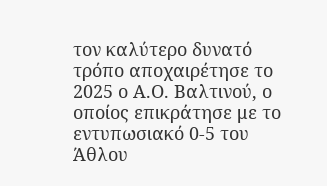τον καλύτερο δυνατό τρόπο αποχαιρέτησε το 2025 ο Α.Ο. Βαλτινού, ο οποίος επικράτησε με το εντυπωσιακό 0-5 του Άθλου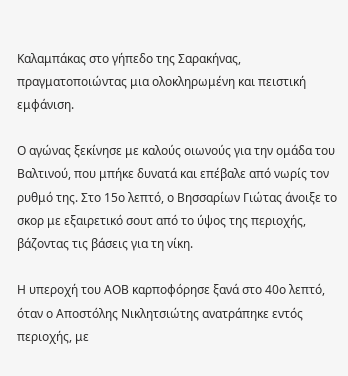Καλαμπάκας στο γήπεδο της Σαρακήνας, πραγματοποιώντας μια ολοκληρωμένη και πειστική εμφάνιση.

Ο αγώνας ξεκίνησε με καλούς οιωνούς για την ομάδα του Βαλτινού, που μπήκε δυνατά και επέβαλε από νωρίς τον ρυθμό της. Στο 15ο λεπτό, ο Βησσαρίων Γιώτας άνοιξε το σκορ με εξαιρετικό σουτ από το ύψος της περιοχής, βάζοντας τις βάσεις για τη νίκη.

Η υπεροχή του ΑΟΒ καρποφόρησε ξανά στο 40ο λεπτό, όταν ο Αποστόλης Νικλητσιώτης ανατράπηκε εντός περιοχής, με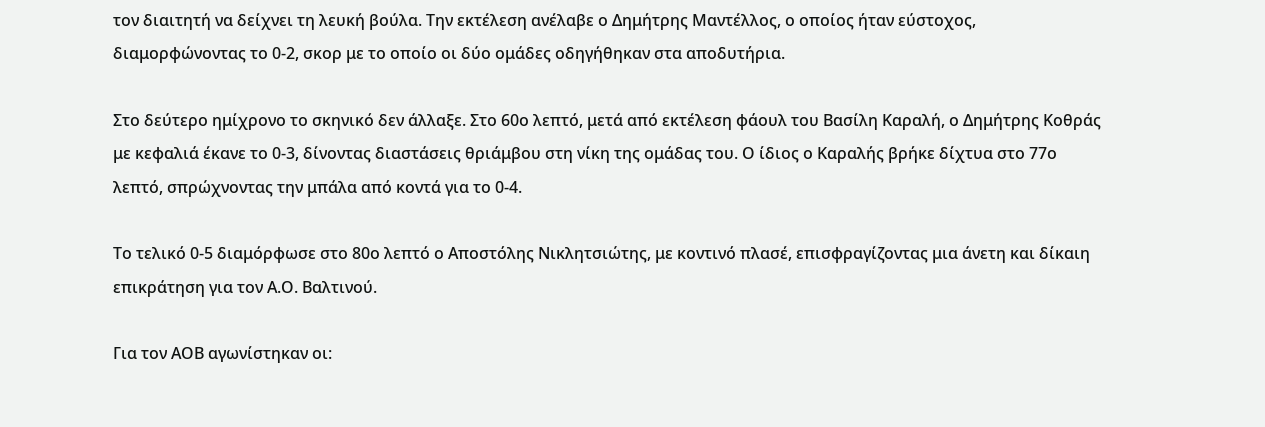τον διαιτητή να δείχνει τη λευκή βούλα. Την εκτέλεση ανέλαβε ο Δημήτρης Μαντέλλος, ο οποίος ήταν εύστοχος, διαμορφώνοντας το 0-2, σκορ με το οποίο οι δύο ομάδες οδηγήθηκαν στα αποδυτήρια.

Στο δεύτερο ημίχρονο το σκηνικό δεν άλλαξε. Στο 60ο λεπτό, μετά από εκτέλεση φάουλ του Βασίλη Καραλή, ο Δημήτρης Κοθράς με κεφαλιά έκανε το 0-3, δίνοντας διαστάσεις θριάμβου στη νίκη της ομάδας του. Ο ίδιος ο Καραλής βρήκε δίχτυα στο 77ο λεπτό, σπρώχνοντας την μπάλα από κοντά για το 0-4.

Το τελικό 0-5 διαμόρφωσε στο 80ο λεπτό ο Αποστόλης Νικλητσιώτης, με κοντινό πλασέ, επισφραγίζοντας μια άνετη και δίκαιη επικράτηση για τον Α.Ο. Βαλτινού.

Για τον ΑΟΒ αγωνίστηκαν οι: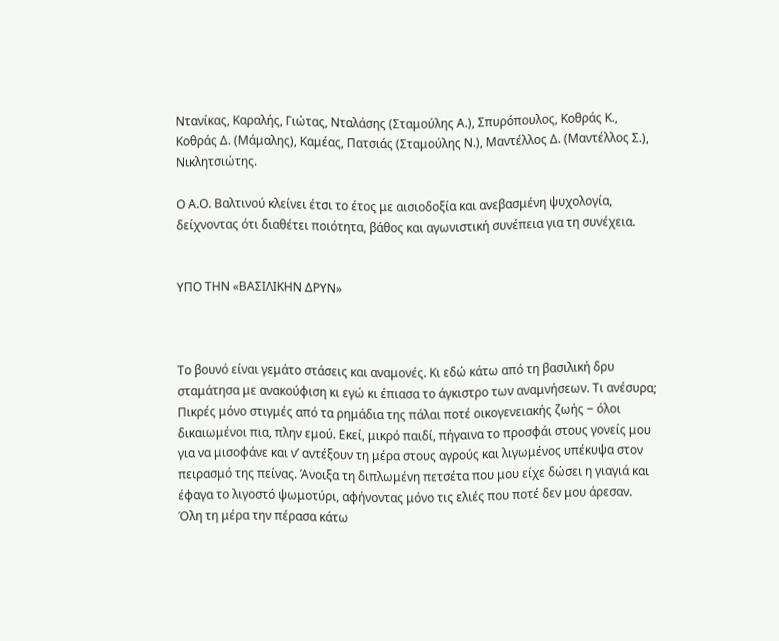Ντανίκας, Καραλής, Γιώτας, Νταλάσης (Σταμούλης Α.), Σπυρόπουλος, Κοθράς Κ., Κοθράς Δ. (Μάμαλης), Καμέας, Πατσιάς (Σταμούλης Ν.), Μαντέλλος Δ. (Μαντέλλος Σ.), Νικλητσιώτης.

Ο Α.Ο. Βαλτινού κλείνει έτσι το έτος με αισιοδοξία και ανεβασμένη ψυχολογία, δείχνοντας ότι διαθέτει ποιότητα, βάθος και αγωνιστική συνέπεια για τη συνέχεια.


ΥΠΟ ΤΗΝ «ΒΑΣΙΛΙΚΗΝ ΔΡΥΝ»



Το βουνό είναι γεμάτο στάσεις και αναμονές. Κι εδώ κάτω από τη βασιλική δρυ σταμάτησα με ανακούφιση κι εγώ κι έπιασα το άγκιστρο των αναμνήσεων. Τι ανέσυρα; Πικρές μόνο στιγμές από τα ρημάδια της πάλαι ποτέ οικογενειακής ζωής ‒ όλοι δικαιωμένοι πια, πλην εμού. Εκεί, μικρό παιδί, πήγαινα το προσφάι στους γονείς μου για να μισοφάνε και ν’ αντέξουν τη μέρα στους αγρούς και λιγωμένος υπέκυψα στον πειρασμό της πείνας. Άνοιξα τη διπλωμένη πετσέτα που μου είχε δώσει η γιαγιά και έφαγα το λιγοστό ψωμοτύρι, αφήνοντας μόνο τις ελιές που ποτέ δεν μου άρεσαν. Όλη τη μέρα την πέρασα κάτω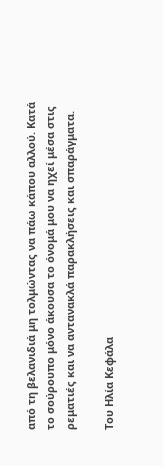από τη βελανιδιά μη τολμώντας να πάω κάπου αλλού. Κατά το σούρουπο μόνο άκουσα το όνομά μου να ηχεί μέσα στις ρεματιές και να αντανακλά παρακλήσεις και σπαράγματα.

Του Ηλία Κεφάλα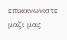επικοινωνιστε μαζι μας